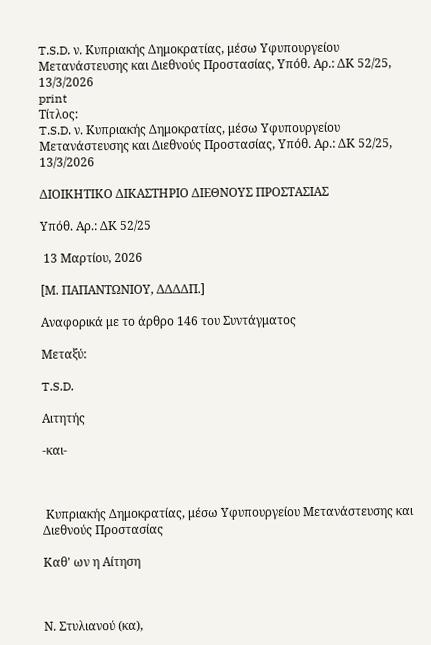T.S.D. ν. Κυπριακής Δημοκρατίας, μέσω Υφυπουργείου Μετανάστευσης και Διεθνούς Προστασίας, Υπόθ. Αρ.: ΔΚ 52/25, 13/3/2026
print
Τίτλος:
T.S.D. ν. Κυπριακής Δημοκρατίας, μέσω Υφυπουργείου Μετανάστευσης και Διεθνούς Προστασίας, Υπόθ. Αρ.: ΔΚ 52/25, 13/3/2026

ΔΙΟΙΚΗΤΙΚΟ ΔΙΚΑΣΤΗΡΙΟ ΔΙΕΘΝΟΥΣ ΠΡΟΣΤΑΣΙΑΣ

Υπόθ. Αρ.: ΔΚ 52/25

 13 Μαρτίου, 2026

[Μ. ΠΑΠΑΝΤΩΝΙΟΥ, ΔΔΔΔΠ.]

Αναφορικά με το άρθρο 146 του Συντάγματος

Μεταξύ:

T.S.D.

Αιτητής

-και-



 Κυπριακής Δημοκρατίας, μέσω Υφυπουργείου Μετανάστευσης και Διεθνούς Προστασίας

Καθ' ων η Αίτηση



Ν. Στυλιανού (κα),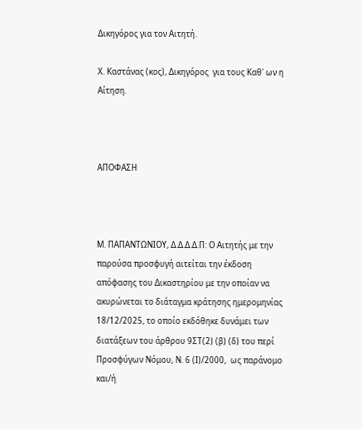Δικηγόρος για τον Αιτητή.

Χ. Καστάνας (κος), Δικηγόρος  για τους Καθ' ων η Αίτηση.



ΑΠΟΦΑΣΗ



Μ. ΠΑΠΑΝΤΩΝΙΟΥ, Δ.Δ.Δ.Δ.Π: Ο Αιτητής με την παρούσα προσφυγή αιτείται την έκδοση απόφασης του Δικαστηρίου με την οποίαν να ακυρώνεται το διάταγμα κράτησης ημερομηνίας 18/12/2025, το οποίο εκδόθηκε δυνάμει των διατάξεων του άρθρου 9ΣΤ(2) (β) (δ) του περί Προσφύγων Νόμου, Ν. 6 (Ι)/2000,  ως παράνομο και/ή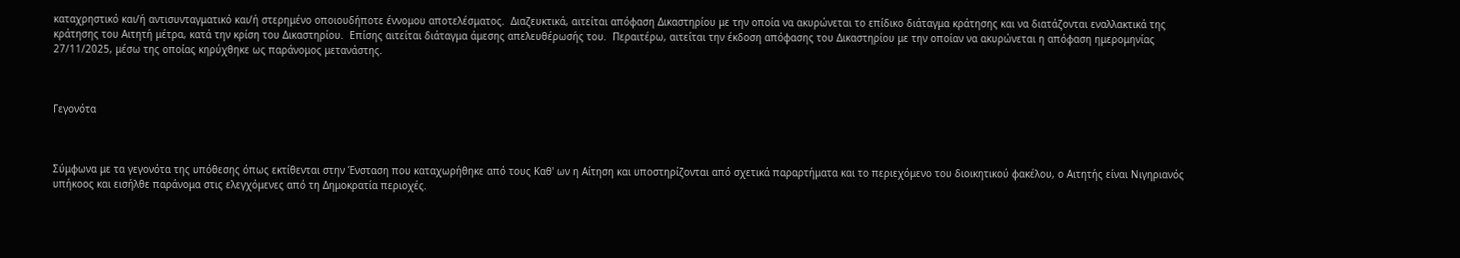καταχρηστικό και/ή αντισυνταγματικό και/ή στερημένο οποιουδήποτε έννομου αποτελέσματος.  Διαζευκτικά, αιτείται απόφαση Δικαστηρίου με την οποία να ακυρώνεται το επίδικο διάταγμα κράτησης και να διατάζονται εναλλακτικά της κράτησης του Αιτητή μέτρα, κατά την κρίση του Δικαστηρίου.  Επίσης αιτείται διάταγμα άμεσης απελευθέρωσής του.  Περαιτέρω, αιτείται την έκδοση απόφασης του Δικαστηρίου με την οποίαν να ακυρώνεται η απόφαση ημερομηνίας 27/11/2025, μέσω της οποίας κηρύχθηκε ως παράνομος μετανάστης.



Γεγονότα



Σύμφωνα με τα γεγονότα της υπόθεσης όπως εκτίθενται στην Ένσταση που καταχωρήθηκε από τους Καθ' ων η Αίτηση και υποστηρίζονται από σχετικά παραρτήματα και το περιεχόμενο του διοικητικού φακέλου, ο Αιτητής είναι Νιγηριανός υπήκοος και εισήλθε παράνομα στις ελεγχόμενες από τη Δημοκρατία περιοχές.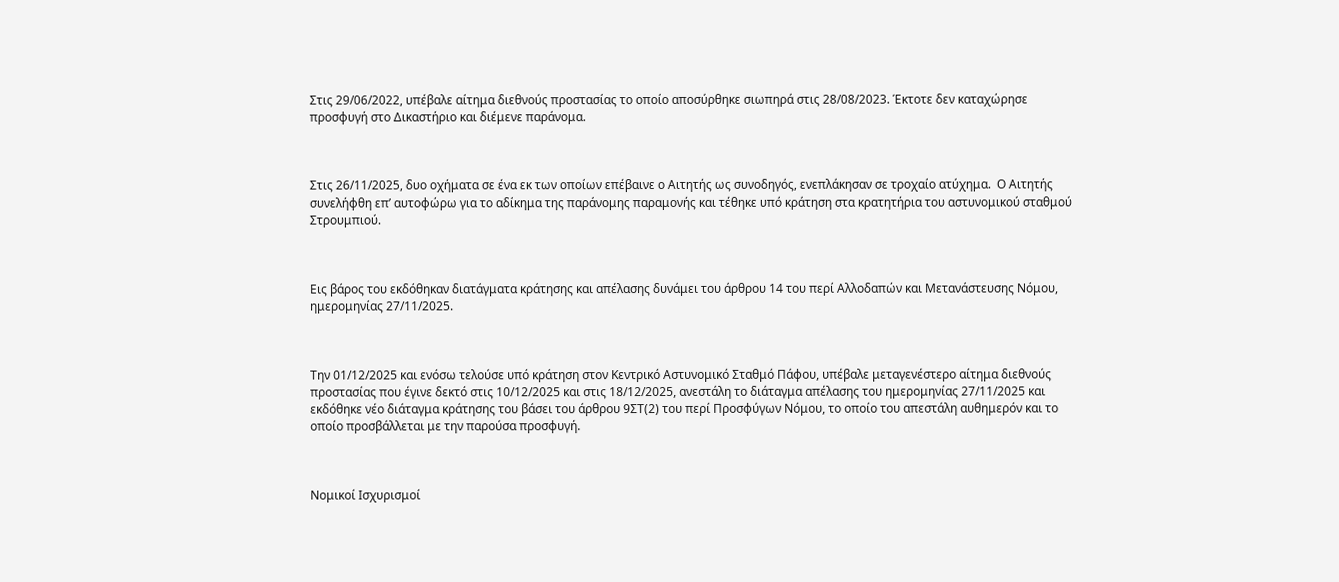Στις 29/06/2022, υπέβαλε αίτημα διεθνούς προστασίας το οποίο αποσύρθηκε σιωπηρά στις 28/08/2023. Έκτοτε δεν καταχώρησε προσφυγή στο Δικαστήριο και διέμενε παράνομα.



Στις 26/11/2025, δυο οχήματα σε ένα εκ των οποίων επέβαινε ο Αιτητής ως συνοδηγός, ενεπλάκησαν σε τροχαίο ατύχημα.  Ο Αιτητής συνελήφθη επ’ αυτοφώρω για το αδίκημα της παράνομης παραμονής και τέθηκε υπό κράτηση στα κρατητήρια του αστυνομικού σταθμού Στρουμπιού.



Εις βάρος του εκδόθηκαν διατάγματα κράτησης και απέλασης δυνάμει του άρθρου 14 του περί Αλλοδαπών και Μετανάστευσης Νόμου, ημερομηνίας 27/11/2025.



Την 01/12/2025 και ενόσω τελούσε υπό κράτηση στον Κεντρικό Αστυνομικό Σταθμό Πάφου, υπέβαλε μεταγενέστερο αίτημα διεθνούς προστασίας που έγινε δεκτό στις 10/12/2025 και στις 18/12/2025, ανεστάλη το διάταγμα απέλασης του ημερομηνίας 27/11/2025 και εκδόθηκε νέο διάταγμα κράτησης του βάσει του άρθρου 9ΣΤ(2) του περί Προσφύγων Νόμου, το οποίο του απεστάλη αυθημερόν και το οποίο προσβάλλεται με την παρούσα προσφυγή.



Νομικοί Ισχυρισμοί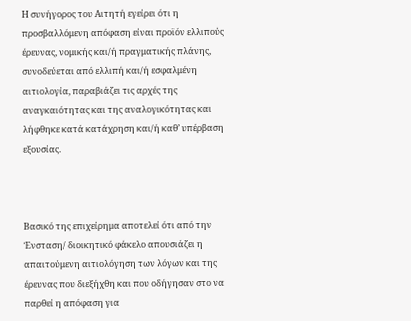Η συνήγορος του Αιτητή εγείρει ότι η προσβαλλόμενη απόφαση είναι προϊόν ελλιπούς έρευνας, νομικής και/ή πραγματικής πλάνης, συνοδεύεται από ελλιπή και/ή εσφαλμένη αιτιολογία, παραβιάζει τις αρχές της αναγκαιότητας και της αναλογικότητας και λήφθηκε κατά κατάχρηση και/ή καθ’ υπέρβαση εξουσίας.



Βασικό της επιχείρημα αποτελεί ότι από την Ένσταση/ διοικητικό φάκελο απουσιάζει η απαιτούμενη αιτιολόγηση των λόγων και της έρευνας που διεξήχθη και που οδήγησαν στο να παρθεί η απόφαση για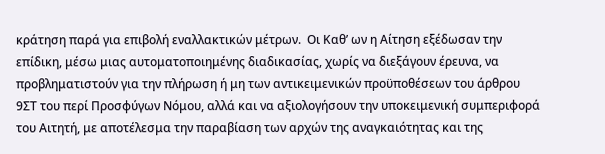κράτηση παρά για επιβολή εναλλακτικών μέτρων.  Οι Καθ’ ων η Αίτηση εξέδωσαν την επίδικη, μέσω μιας αυτοματοποιημένης διαδικασίας, χωρίς να διεξάγουν έρευνα, να προβληματιστούν για την πλήρωση ή μη των αντικειμενικών προϋποθέσεων του άρθρου 9ΣΤ του περί Προσφύγων Νόμου, αλλά και να αξιολογήσουν την υποκειμενική συμπεριφορά του Αιτητή, με αποτέλεσμα την παραβίαση των αρχών της αναγκαιότητας και της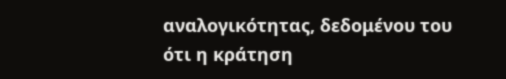αναλογικότητας, δεδομένου του ότι η κράτηση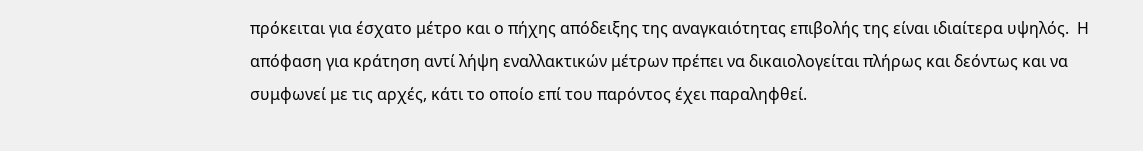πρόκειται για έσχατο μέτρο και ο πήχης απόδειξης της αναγκαιότητας επιβολής της είναι ιδιαίτερα υψηλός.  Η απόφαση για κράτηση αντί λήψη εναλλακτικών μέτρων πρέπει να δικαιολογείται πλήρως και δεόντως και να συμφωνεί με τις αρχές, κάτι το οποίο επί του παρόντος έχει παραληφθεί.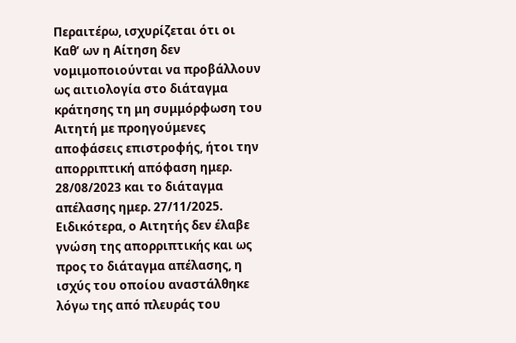Περαιτέρω, ισχυρίζεται ότι οι Καθ’ ων η Αίτηση δεν νομιμοποιούνται να προβάλλουν ως αιτιολογία στο διάταγμα κράτησης τη μη συμμόρφωση του Αιτητή με προηγούμενες αποφάσεις επιστροφής, ήτοι την απορριπτική απόφαση ημερ. 28/08/2023 και το διάταγμα απέλασης ημερ. 27/11/2025.  Ειδικότερα, ο Αιτητής δεν έλαβε γνώση της απορριπτικής και ως προς το διάταγμα απέλασης, η ισχύς του οποίου αναστάλθηκε λόγω της από πλευράς του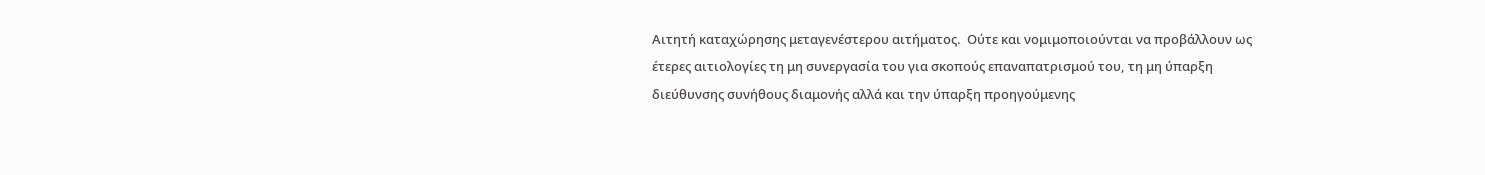Αιτητή καταχώρησης μεταγενέστερου αιτήματος.  Ούτε και νομιμοποιούνται να προβάλλουν ως έτερες αιτιολογίες τη μη συνεργασία του για σκοπούς επαναπατρισμού του, τη μη ύπαρξη διεύθυνσης συνήθους διαμονής αλλά και την ύπαρξη προηγούμενης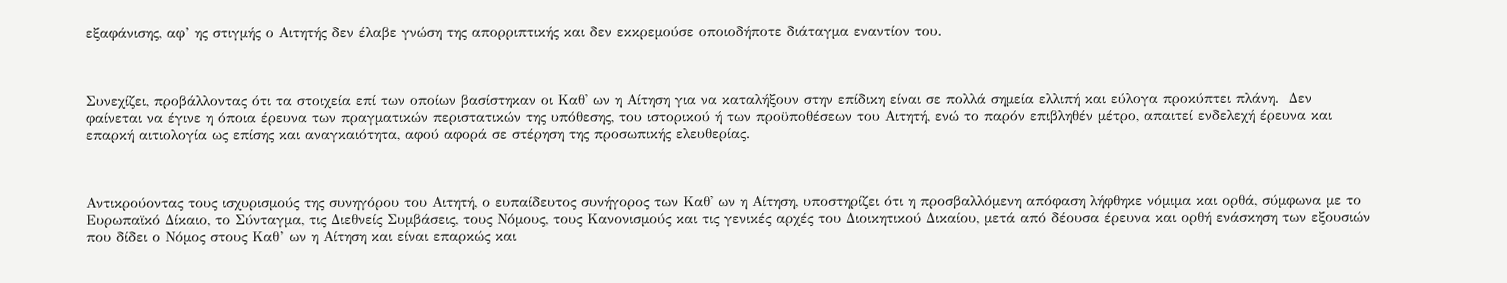εξαφάνισης, αφ’ ης στιγμής ο Αιτητής δεν έλαβε γνώση της απορριπτικής και δεν εκκρεμούσε οποιοδήποτε διάταγμα εναντίον του.



Συνεχίζει, προβάλλοντας ότι τα στοιχεία επί των οποίων βασίστηκαν οι Καθ' ων η Αίτηση για να καταλήξουν στην επίδικη είναι σε πολλά σημεία ελλιπή και εύλογα προκύπτει πλάνη.  Δεν φαίνεται να έγινε η όποια έρευνα των πραγματικών περιστατικών της υπόθεσης, του ιστορικού ή των προϋποθέσεων του Αιτητή, ενώ το παρόν επιβληθέν μέτρο, απαιτεί ενδελεχή έρευνα και επαρκή αιτιολογία ως επίσης και αναγκαιότητα, αφού αφορά σε στέρηση της προσωπικής ελευθερίας.



Αντικρούοντας τους ισχυρισμούς της συνηγόρου του Αιτητή, ο ευπαίδευτος συνήγορος των Καθ' ων η Αίτηση, υποστηρίζει ότι η προσβαλλόμενη απόφαση λήφθηκε νόμιμα και ορθά, σύμφωνα με το Ευρωπαϊκό Δίκαιο, το Σύνταγμα, τις Διεθνείς Συμβάσεις, τους Νόμους, τους Κανονισμούς και τις γενικές αρχές του Διοικητικού Δικαίου, μετά από δέουσα έρευνα και ορθή ενάσκηση των εξουσιών που δίδει ο Νόμος στους Καθ’ ων η Αίτηση και είναι επαρκώς και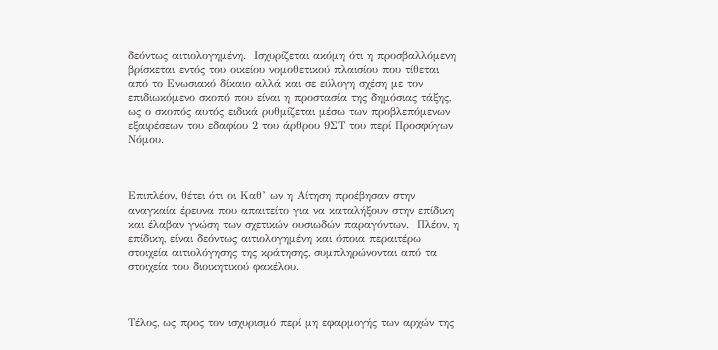δεόντως αιτιολογημένη.  Ισχυρίζεται ακόμη ότι η προσβαλλόμενη βρίσκεται εντός του οικείου νομοθετικού πλαισίου που τίθεται από το Ενωσιακό δίκαιο αλλά και σε εύλογη σχέση με τον επιδιωκόμενο σκοπό που είναι η προστασία της δημόσιας τάξης, ως ο σκοπός αυτός ειδικά ρυθμίζεται μέσω των προβλεπόμενων εξαιρέσεων του εδαφίου 2 του άρθρου 9ΣΤ του περί Προσφύγων Νόμου.



Επιπλέον, θέτει ότι οι Καθ’ ων η Αίτηση προέβησαν στην αναγκαία έρευνα που απαιτείτο για να καταλήξουν στην επίδικη και έλαβαν γνώση των σχετικών ουσιωδών παραγόντων.  Πλέον, η επίδικη, είναι δεόντως αιτιολογημένη και όποια περαιτέρω στοιχεία αιτιολόγησης της κράτησης, συμπληρώνονται από τα στοιχεία του διοικητικού φακέλου.



Τέλος, ως προς τον ισχυρισμό περί μη εφαρμογής των αρχών της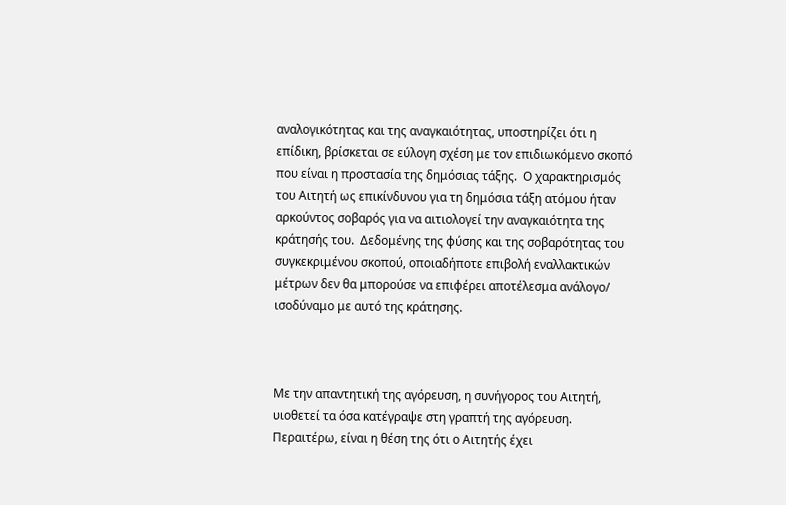αναλογικότητας και της αναγκαιότητας, υποστηρίζει ότι η επίδικη, βρίσκεται σε εύλογη σχέση με τον επιδιωκόμενο σκοπό που είναι η προστασία της δημόσιας τάξης.  Ο χαρακτηρισμός του Αιτητή ως επικίνδυνου για τη δημόσια τάξη ατόμου ήταν αρκούντος σοβαρός για να αιτιολογεί την αναγκαιότητα της κράτησής του.  Δεδομένης της φύσης και της σοβαρότητας του συγκεκριμένου σκοπού, οποιαδήποτε επιβολή εναλλακτικών μέτρων δεν θα μπορούσε να επιφέρει αποτέλεσμα ανάλογο/ ισοδύναμο με αυτό της κράτησης.



Με την απαντητική της αγόρευση, η συνήγορος του Αιτητή, υιοθετεί τα όσα κατέγραψε στη γραπτή της αγόρευση.  Περαιτέρω, είναι η θέση της ότι ο Αιτητής έχει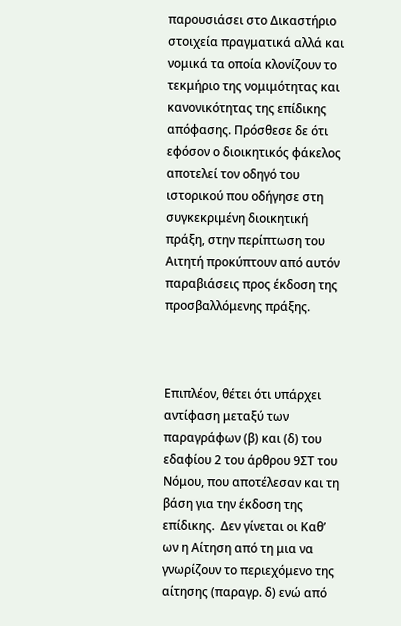παρουσιάσει στο Δικαστήριο στοιχεία πραγματικά αλλά και νομικά τα οποία κλονίζουν το τεκμήριο της νομιμότητας και κανονικότητας της επίδικης απόφασης. Πρόσθεσε δε ότι εφόσον ο διοικητικός φάκελος αποτελεί τον οδηγό του ιστορικού που οδήγησε στη συγκεκριμένη διοικητική πράξη, στην περίπτωση του Αιτητή προκύπτουν από αυτόν παραβιάσεις προς έκδοση της προσβαλλόμενης πράξης.



Επιπλέον, θέτει ότι υπάρχει αντίφαση μεταξύ των παραγράφων (β) και (δ) του εδαφίου 2 του άρθρου 9ΣΤ του Νόμου, που αποτέλεσαν και τη βάση για την έκδοση της επίδικης.  Δεν γίνεται οι Καθ’ ων η Αίτηση από τη μια να γνωρίζουν το περιεχόμενο της αίτησης (παραγρ. δ) ενώ από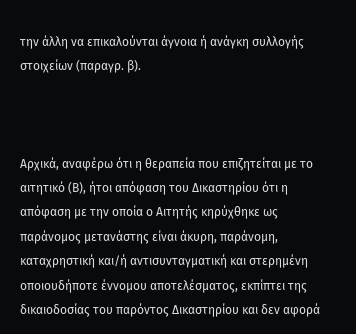την άλλη να επικαλούνται άγνοια ή ανάγκη συλλογής στοιχείων (παραγρ. β).



Αρχικά, αναφέρω ότι η θεραπεία που επιζητείται με το αιτητικό (Β), ήτοι απόφαση του Δικαστηρίου ότι η απόφαση με την οποία ο Αιτητής κηρύχθηκε ως παράνομος μετανάστης είναι άκυρη, παράνομη, καταχρηστική και/ή αντισυνταγματική και στερημένη οποιουδήποτε έννομου αποτελέσματος, εκπίπτει της δικαιοδοσίας του παρόντος Δικαστηρίου και δεν αφορά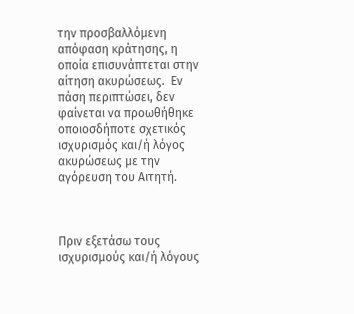την προσβαλλόμενη απόφαση κράτησης, η οποία επισυνάπτεται στην αίτηση ακυρώσεως.  Εν πάση περιπτώσει, δεν φαίνεται να προωθήθηκε οποιοσδήποτε σχετικός ισχυρισμός και/ή λόγος ακυρώσεως με την αγόρευση του Αιτητή.



Πριν εξετάσω τους ισχυρισμούς και/ή λόγους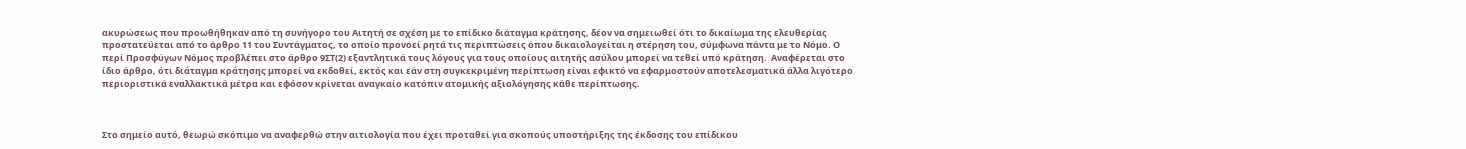ακυρώσεως που προωθήθηκαν από τη συνήγορο του Αιτητή σε σχέση με το επίδικο διάταγμα κράτησης, δέον να σημειωθεί ότι το δικαίωμα της ελευθερίας προστατεύεται από το άρθρο 11 του Συντάγματος, το οποίο προνοεί ρητά τις περιπτώσεις όπου δικαιολογείται η στέρηση του, σύμφωνα πάντα με το Νόμο. Ο περί Προσφύγων Νόμος προβλέπει στο άρθρο 9ΣΤ(2) εξαντλητικά τους λόγους για τους οποίους αιτητής ασύλου μπορεί να τεθεί υπό κράτηση.  Αναφέρεται στο ίδιο άρθρο, ότι διάταγμα κράτησης μπορεί να εκδοθεί, εκτός και εάν στη συγκεκριμένη περίπτωση είναι εφικτό να εφαρμοστούν αποτελεσματικά άλλα λιγότερο περιοριστικά εναλλακτικά μέτρα και εφόσον κρίνεται αναγκαίο κατόπιν ατομικής αξιολόγησης κάθε περίπτωσης.



Στο σημείο αυτό, θεωρώ σκόπιμο να αναφερθώ στην αιτιολογία που έχει προταθεί για σκοπούς υποστήριξης της έκδοσης του επίδικου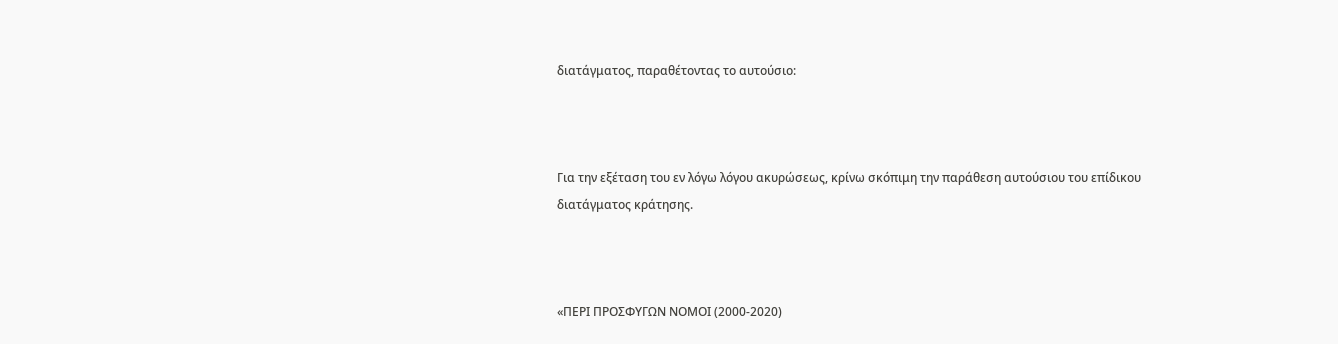διατάγματος, παραθέτοντας το αυτούσιο:



Για την εξέταση του εν λόγω λόγου ακυρώσεως, κρίνω σκόπιμη την παράθεση αυτούσιου του επίδικου διατάγματος κράτησης.



«ΠΕΡΙ ΠΡΟΣΦΥΓΩΝ ΝΟΜΟΙ (2000-2020)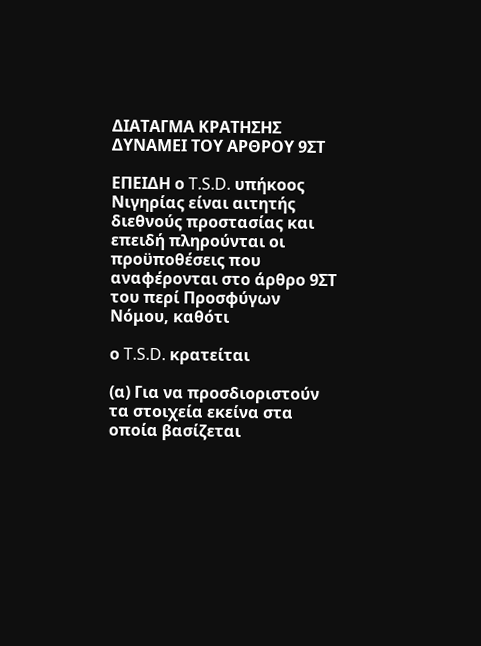ΔΙΑΤΑΓΜΑ ΚΡΑΤΗΣΗΣ ΔΥΝΑΜΕΙ ΤΟΥ ΑΡΘΡΟΥ 9ΣΤ

ΕΠΕΙΔΗ ο T.S.D. υπήκοος Νιγηρίας είναι αιτητής διεθνούς προστασίας και επειδή πληρούνται οι προϋποθέσεις που αναφέρονται στο άρθρο 9ΣΤ του περί Προσφύγων Νόμου, καθότι

ο T.S.D. κρατείται

(α) Για να προσδιοριστούν τα στοιχεία εκείνα στα οποία βασίζεται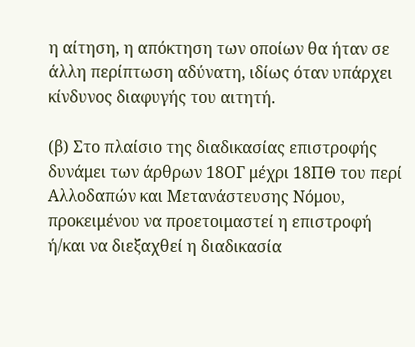η αίτηση, η απόκτηση των οποίων θα ήταν σε άλλη περίπτωση αδύνατη, ιδίως όταν υπάρχει κίνδυνος διαφυγής του αιτητή.

(β) Στο πλαίσιο της διαδικασίας επιστροφής δυνάμει των άρθρων 18ΟΓ μέχρι 18ΠΘ του περί Αλλοδαπών και Μετανάστευσης Νόμου, προκειμένου να προετοιμαστεί η επιστροφή ή/και να διεξαχθεί η διαδικασία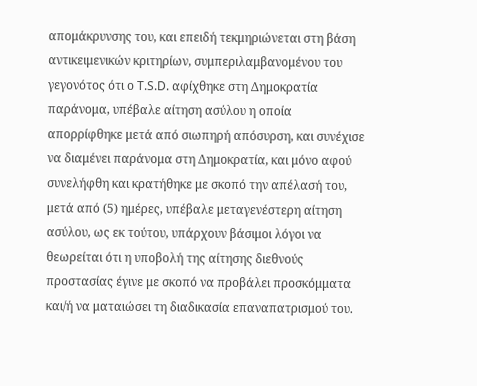απομάκρυνσης του, και επειδή τεκμηριώνεται στη βάση αντικειμενικών κριτηρίων, συμπεριλαμβανομένου του γεγονότος ότι ο T.S.D. αφίχθηκε στη Δημοκρατία παράνομα, υπέβαλε αίτηση ασύλου η οποία απορρίφθηκε μετά από σιωπηρή απόσυρση, και συνέχισε να διαμένει παράνομα στη Δημοκρατία, και μόνο αφού συνελήφθη και κρατήθηκε με σκοπό την απέλασή του, μετά από (5) ημέρες, υπέβαλε μεταγενέστερη αίτηση ασύλου, ως εκ τούτου, υπάρχουν βάσιμοι λόγοι να θεωρείται ότι η υποβολή της αίτησης διεθνούς προστασίας έγινε με σκοπό να προβάλει προσκόμματα και/ή να ματαιώσει τη διαδικασία επαναπατρισμού του.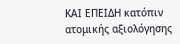ΚΑΙ ΕΠΕΙΔΗ κατόπιν ατομικής αξιολόγησης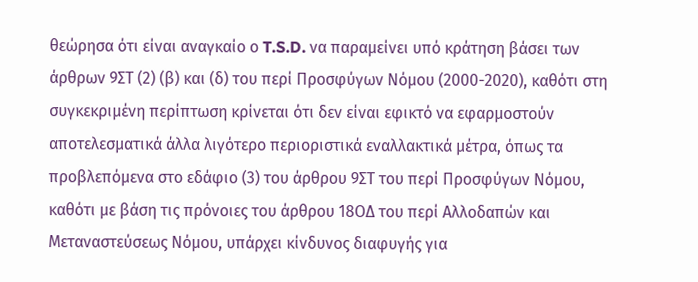θεώρησα ότι είναι αναγκαίο ο T.S.D. να παραμείνει υπό κράτηση βάσει των άρθρων 9ΣΤ (2) (β) και (δ) του περί Προσφύγων Νόμου (2000-2020), καθότι στη συγκεκριμένη περίπτωση κρίνεται ότι δεν είναι εφικτό να εφαρμοστούν αποτελεσματικά άλλα λιγότερο περιοριστικά εναλλακτικά μέτρα, όπως τα προβλεπόμενα στο εδάφιο (3) του άρθρου 9ΣΤ του περί Προσφύγων Νόμου, καθότι με βάση τις πρόνοιες του άρθρου 18ΟΔ του περί Αλλοδαπών και Μεταναστεύσεως Νόμου, υπάρχει κίνδυνος διαφυγής για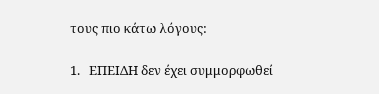τους πιο κάτω λόγους:

1.   ΕΠΕΙΔΗ δεν έχει συμμορφωθεί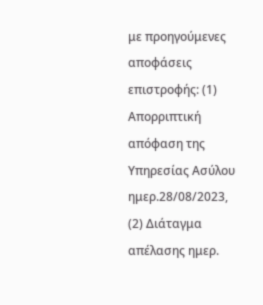με προηγούμενες αποφάσεις επιστροφής: (1) Απορριπτική απόφαση της Υπηρεσίας Ασύλου ημερ.28/08/2023, (2) Διάταγμα απέλασης ημερ.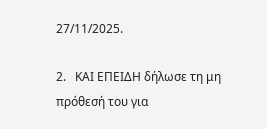27/11/2025.

2.   ΚΑΙ ΕΠΕΙΔΗ δήλωσε τη μη πρόθεσή του για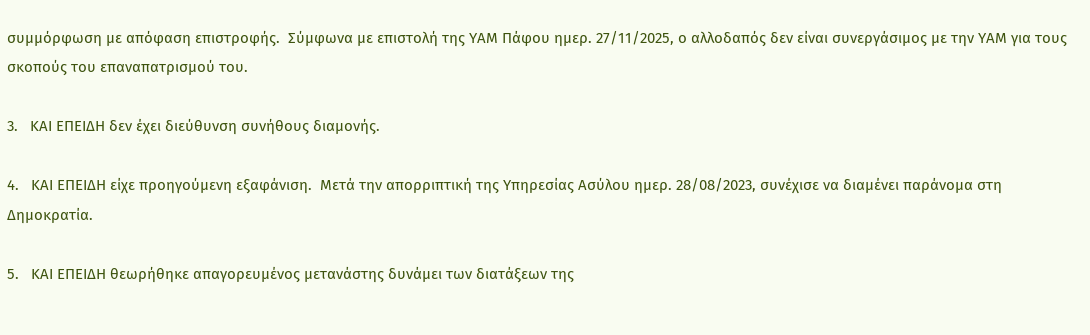συμμόρφωση με απόφαση επιστροφής.  Σύμφωνα με επιστολή της ΥΑΜ Πάφου ημερ. 27/11/2025, ο αλλοδαπός δεν είναι συνεργάσιμος με την ΥΑΜ για τους σκοπούς του επαναπατρισμού του.

3.   ΚΑΙ ΕΠΕΙΔΗ δεν έχει διεύθυνση συνήθους διαμονής.

4.   ΚΑΙ ΕΠΕΙΔΗ είχε προηγούμενη εξαφάνιση.  Μετά την απορριπτική της Υπηρεσίας Ασύλου ημερ. 28/08/2023, συνέχισε να διαμένει παράνομα στη Δημοκρατία.

5.   ΚΑΙ ΕΠΕΙΔΗ θεωρήθηκε απαγορευμένος μετανάστης δυνάμει των διατάξεων της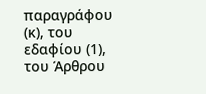παραγράφου (κ), του εδαφίου (1), του Άρθρου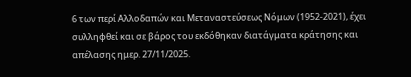6 των περί Αλλοδαπών και Μεταναστεύσεως Νόμων (1952-2021), έχει συλληφθεί και σε βάρος του εκδόθηκαν διατάγματα κράτησης και απέλασης ημερ. 27/11/2025.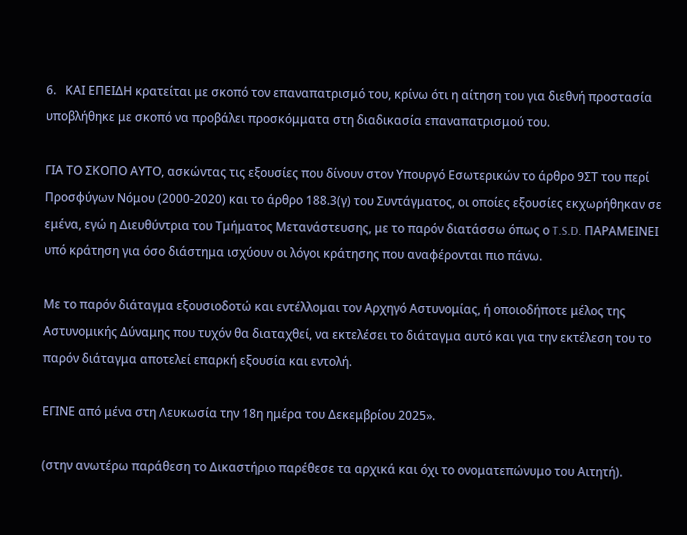6.   ΚΑΙ ΕΠΕΙΔΗ κρατείται με σκοπό τον επαναπατρισμό του, κρίνω ότι η αίτηση του για διεθνή προστασία υποβλήθηκε με σκοπό να προβάλει προσκόμματα στη διαδικασία επαναπατρισμού του.

ΓΙΑ ΤΟ ΣΚΟΠΟ ΑΥΤΟ, ασκώντας τις εξουσίες που δίνουν στον Υπουργό Εσωτερικών το άρθρο 9ΣΤ του περί Προσφύγων Νόμου (2000-2020) και το άρθρο 188.3(γ) του Συντάγματος, οι οποίες εξουσίες εκχωρήθηκαν σε εμένα, εγώ η Διευθύντρια του Τμήματος Μετανάστευσης, με το παρόν διατάσσω όπως ο T.S.D. ΠΑΡΑΜΕΙΝΕΙ υπό κράτηση για όσο διάστημα ισχύουν οι λόγοι κράτησης που αναφέρονται πιο πάνω.

Με το παρόν διάταγμα εξουσιοδοτώ και εντέλλομαι τον Αρχηγό Αστυνομίας, ή οποιοδήποτε μέλος της Αστυνομικής Δύναμης που τυχόν θα διαταχθεί, να εκτελέσει το διάταγμα αυτό και για την εκτέλεση του το παρόν διάταγμα αποτελεί επαρκή εξουσία και εντολή.

ΕΓΙΝΕ από μένα στη Λευκωσία την 18η ημέρα του Δεκεμβρίου 2025».

(στην ανωτέρω παράθεση το Δικαστήριο παρέθεσε τα αρχικά και όχι το ονοματεπώνυμο του Αιτητή).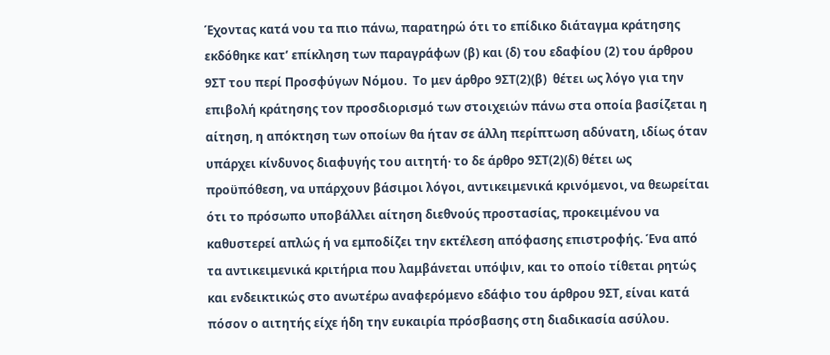Έχοντας κατά νου τα πιο πάνω, παρατηρώ ότι το επίδικο διάταγμα κράτησης εκδόθηκε κατ’ επίκληση των παραγράφων (β) και (δ) του εδαφίου (2) του άρθρου 9ΣΤ του περί Προσφύγων Νόμου.  Το μεν άρθρο 9ΣΤ(2)(β)  θέτει ως λόγο για την επιβολή κράτησης τον προσδιορισμό των στοιχειών πάνω στα οποία βασίζεται η αίτηση, η απόκτηση των οποίων θα ήταν σε άλλη περίπτωση αδύνατη, ιδίως όταν υπάρχει κίνδυνος διαφυγής του αιτητή· το δε άρθρο 9ΣΤ(2)(δ) θέτει ως προϋπόθεση, να υπάρχουν βάσιμοι λόγοι, αντικειμενικά κρινόμενοι, να θεωρείται ότι το πρόσωπο υποβάλλει αίτηση διεθνούς προστασίας, προκειμένου να καθυστερεί απλώς ή να εμποδίζει την εκτέλεση απόφασης επιστροφής. Ένα από τα αντικειμενικά κριτήρια που λαμβάνεται υπόψιν, και το οποίο τίθεται ρητώς και ενδεικτικώς στο ανωτέρω αναφερόμενο εδάφιο του άρθρου 9ΣΤ, είναι κατά πόσον ο αιτητής είχε ήδη την ευκαιρία πρόσβασης στη διαδικασία ασύλου.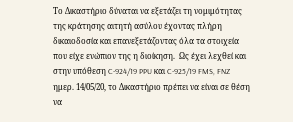Το Δικαστήριο δύναται να εξετάζει τη νομιμότητας της κράτησης αιτητή ασύλου έχοντας πλήρη δικαιοδοσία και επανεξετάζοντας όλα τα στοιχεία που είχε ενώπιον της η διοίκηση.  Ως έχει λεχθεί και στην υπόθεση C-924/19 PPU και C-925/19 FMS, FNZ ημερ. 14/05/20, το Δικαστήριο πρέπει να είναι σε θέση να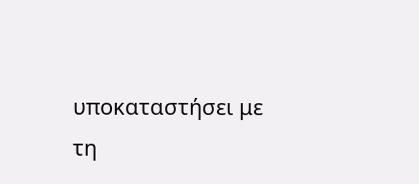υποκαταστήσει με τη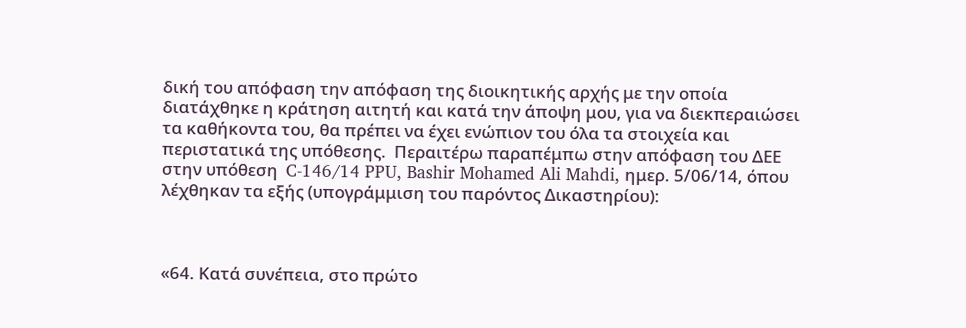δική του απόφαση την απόφαση της διοικητικής αρχής με την οποία διατάχθηκε η κράτηση αιτητή και κατά την άποψη μου, για να διεκπεραιώσει τα καθήκοντα του, θα πρέπει να έχει ενώπιον του όλα τα στοιχεία και περιστατικά της υπόθεσης.  Περαιτέρω παραπέμπω στην απόφαση του ΔΕΕ στην υπόθεση  C‑146/14 PPU, Bashir Mohamed Ali Mahdi, ημερ. 5/06/14, όπου λέχθηκαν τα εξής (υπογράμμιση του παρόντος Δικαστηρίου):



«64. Κατά συνέπεια, στο πρώτο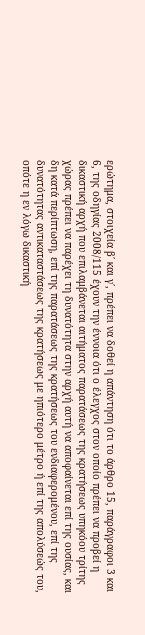ερώτημα, στοιχεία β΄ και γ΄, πρέπει να δοθεί η απάντηση ότι το άρθρο 15, παράγραφοι 3 και 6, της οδηγίας 2008/115 έχουν την έννοια ότι ο έλεγχος στον οποίο πρέπει να προβεί η δικαστική αρχή που επιλαμβάνεται αιτήματος παρατάσεως της κρατήσεως υπηκόου τρίτης χώρας πρέπει να παρέχει τη δυνατότητα στην αρχή αυτή να αποφαίνεται επί της ουσίας, και δη κατά περίπτωση, επί της παρατάσεως της κρατήσεως του ενδιαφερομένου, επί της δυνατότητας αντικαταστάσεως της κρατήσεως με ηπιότερο μέτρο ή επί της απολύσεώς του, οπότε η εν λόγω δικαστική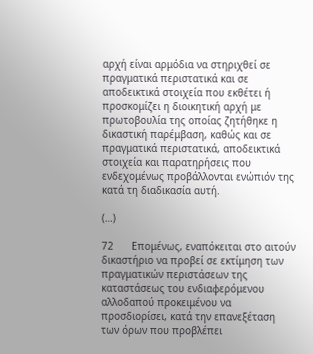αρχή είναι αρμόδια να στηριχθεί σε πραγματικά περιστατικά και σε αποδεικτικά στοιχεία που εκθέτει ή προσκομίζει η διοικητική αρχή με πρωτοβουλία της οποίας ζητήθηκε η δικαστική παρέμβαση, καθώς και σε πραγματικά περιστατικά, αποδεικτικά στοιχεία και παρατηρήσεις που ενδεχομένως προβάλλονται ενώπιόν της κατά τη διαδικασία αυτή.

(…)

72      Επομένως, εναπόκειται στο αιτούν δικαστήριο να προβεί σε εκτίμηση των πραγματικών περιστάσεων της καταστάσεως του ενδιαφερόμενου αλλοδαπού προκειμένου να προσδιορίσει, κατά την επανεξέταση των όρων που προβλέπει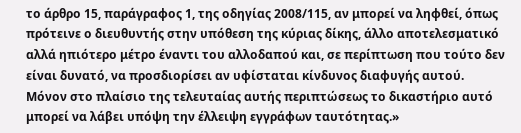το άρθρο 15, παράγραφος 1, της οδηγίας 2008/115, αν μπορεί να ληφθεί, όπως πρότεινε ο διευθυντής στην υπόθεση της κύριας δίκης, άλλο αποτελεσματικό αλλά ηπιότερο μέτρο έναντι του αλλοδαπού και, σε περίπτωση που τούτο δεν είναι δυνατό, να προσδιορίσει αν υφίσταται κίνδυνος διαφυγής αυτού. Μόνον στο πλαίσιο της τελευταίας αυτής περιπτώσεως το δικαστήριο αυτό μπορεί να λάβει υπόψη την έλλειψη εγγράφων ταυτότητας.»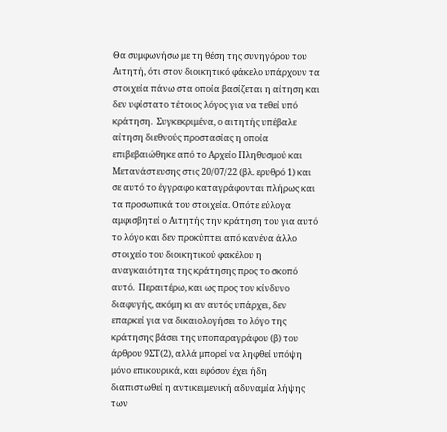Θα συμφωνήσω με τη θέση της συνηγόρου του Αιτητή, ότι στον διοικητικό φάκελο υπάρχουν τα στοιχεία πάνω στα οποία βασίζεται η αίτηση και δεν υφίστατο τέτοιος λόγος για να τεθεί υπό κράτηση.  Συγκεκριμένα, ο αιτητής υπέβαλε αίτηση διεθνούς προστασίας η οποία επιβεβαιώθηκε από το Αρχείο Πληθυσμού και Μετανάστευσης στις 20/07/22 (βλ. ερυθρό 1) και σε αυτό το έγγραφο καταγράφονται πλήρως και τα προσωπικά του στοιχεία. Οπότε εύλογα αμφισβητεί ο Αιτητής την κράτηση του για αυτό το λόγο και δεν προκύπτει από κανένα άλλο στοιχείο του διοικητικού φακέλου η αναγκαιότητα της κράτησης προς το σκοπό αυτό.  Περαιτέρω, και ως προς τον κίνδυνο διαφυγής, ακόμη κι αν αυτός υπάρχει, δεν επαρκεί για να δικαιολογήσει το λόγο της κράτησης βάσει της υποπαραγράφου (β) του άρθρου 9ΣΤ(2), αλλά μπορεί να ληφθεί υπόψη μόνο επικουρικά, και εφόσον έχει ήδη διαπιστωθεί η αντικειμενική αδυναμία λήψης των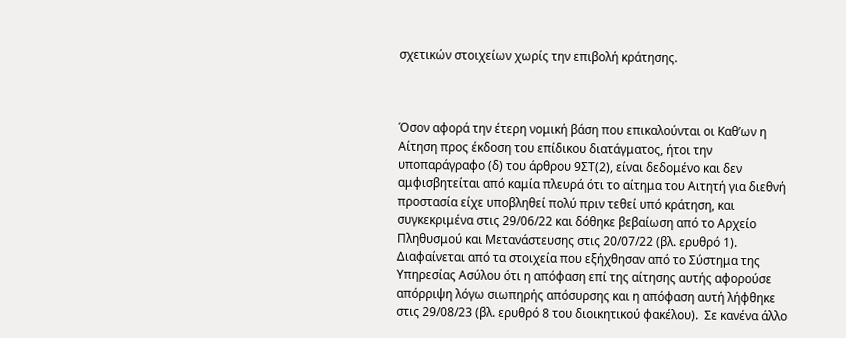σχετικών στοιχείων χωρίς την επιβολή κράτησης.



Όσον αφορά την έτερη νομική βάση που επικαλούνται οι Καθ’ων η Αίτηση προς έκδοση του επίδικου διατάγματος, ήτοι την υποπαράγραφο (δ) του άρθρου 9ΣΤ(2), είναι δεδομένο και δεν αμφισβητείται από καμία πλευρά ότι το αίτημα του Αιτητή για διεθνή προστασία είχε υποβληθεί πολύ πριν τεθεί υπό κράτηση, και συγκεκριμένα στις 29/06/22 και δόθηκε βεβαίωση από το Αρχείο Πληθυσμού και Μετανάστευσης στις 20/07/22 (βλ. ερυθρό 1). Διαφαίνεται από τα στοιχεία που εξήχθησαν από το Σύστημα της Υπηρεσίας Ασύλου ότι η απόφαση επί της αίτησης αυτής αφορούσε απόρριψη λόγω σιωπηρής απόσυρσης και η απόφαση αυτή λήφθηκε στις 29/08/23 (βλ. ερυθρό 8 του διοικητικού φακέλου).  Σε κανένα άλλο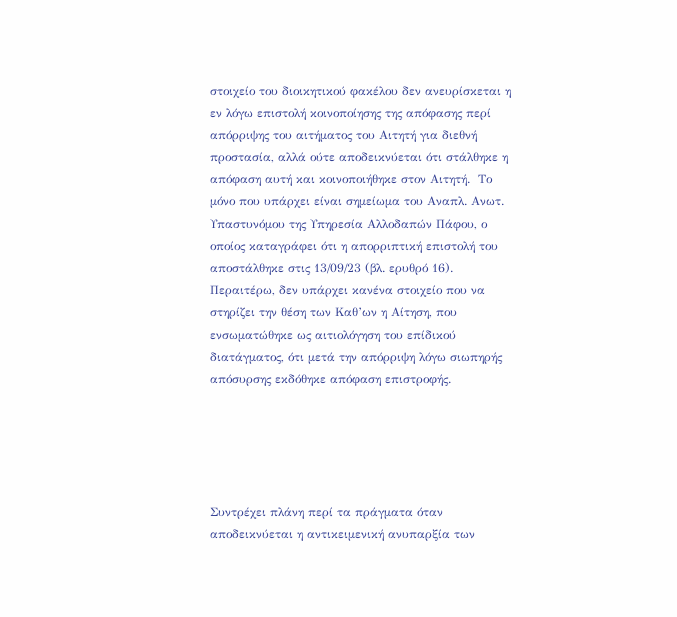στοιχείο του διοικητικού φακέλου δεν ανευρίσκεται η εν λόγω επιστολή κοινοποίησης της απόφασης περί απόρριψης του αιτήματος του Αιτητή για διεθνή προστασία, αλλά ούτε αποδεικνύεται ότι στάλθηκε η απόφαση αυτή και κοινοποιήθηκε στον Αιτητή.  Το μόνο που υπάρχει είναι σημείωμα του Αναπλ. Ανωτ. Υπαστυνόμου της Υπηρεσία Αλλοδαπών Πάφου, ο οποίος καταγράφει ότι η απορριπτική επιστολή του αποστάλθηκε στις 13/09/23 (βλ. ερυθρό 16).  Περαιτέρω, δεν υπάρχει κανένα στοιχείο που να στηρίζει την θέση των Καθ’ων η Αίτηση, που ενσωματώθηκε ως αιτιολόγηση του επίδικού διατάγματος, ότι μετά την απόρριψη λόγω σιωπηρής απόσυρσης εκδόθηκε απόφαση επιστροφής.





Συντρέχει πλάνη περί τα πράγματα όταν αποδεικνύεται η αντικειμενική ανυπαρξία των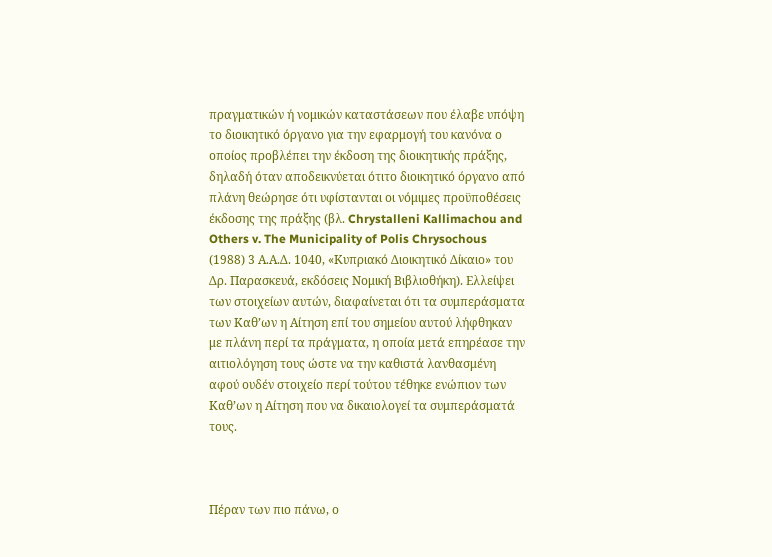πραγματικών ή νομικών καταστάσεων που έλαβε υπόψη το διοικητικό όργανο για την εφαρμογή του κανόνα ο οποίος προβλέπει την έκδοση της διοικητικής πράξης, δηλαδή όταν αποδεικνύεται ότιτο διοικητικό όργανο από πλάνη θεώρησε ότι υφίστανται οι νόμιμες προϋποθέσεις έκδοσης της πράξης (βλ. Chrystalleni Kallimachou and Others v. The Municipality of Polis Chrysochous (1988) 3 Α.Α.Δ. 1040, «Κυπριακό Διοικητικό Δίκαιο» του Δρ. Παρασκευά, εκδόσεις Νομική Βιβλιοθήκη). Ελλείψει των στοιχείων αυτών, διαφαίνεται ότι τα συμπεράσματα των Καθ’ων η Αίτηση επί του σημείου αυτού λήφθηκαν με πλάνη περί τα πράγματα, η οποία μετά επηρέασε την αιτιολόγηση τους ώστε να την καθιστά λανθασμένη αφού ουδέν στοιχείο περί τούτου τέθηκε ενώπιον των Καθ’ων η Αίτηση που να δικαιολογεί τα συμπεράσματά τους.



Πέραν των πιο πάνω, ο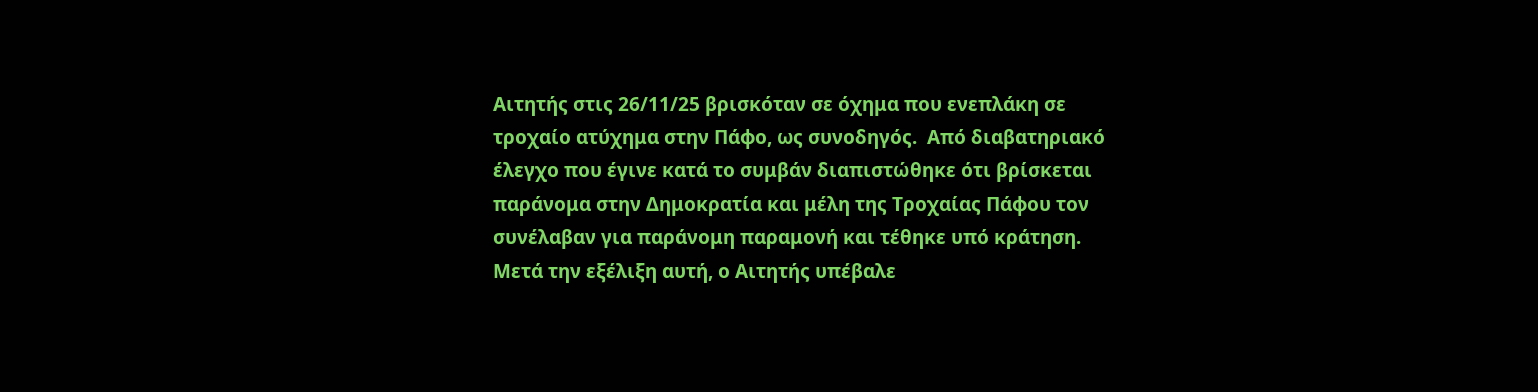Αιτητής στις 26/11/25 βρισκόταν σε όχημα που ενεπλάκη σε τροχαίο ατύχημα στην Πάφο, ως συνοδηγός.  Από διαβατηριακό έλεγχο που έγινε κατά το συμβάν διαπιστώθηκε ότι βρίσκεται παράνομα στην Δημοκρατία και μέλη της Τροχαίας Πάφου τον συνέλαβαν για παράνομη παραμονή και τέθηκε υπό κράτηση.    Μετά την εξέλιξη αυτή, ο Αιτητής υπέβαλε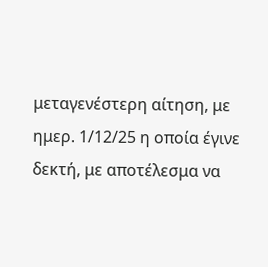μεταγενέστερη αίτηση, με ημερ. 1/12/25 η οποία έγινε δεκτή, με αποτέλεσμα να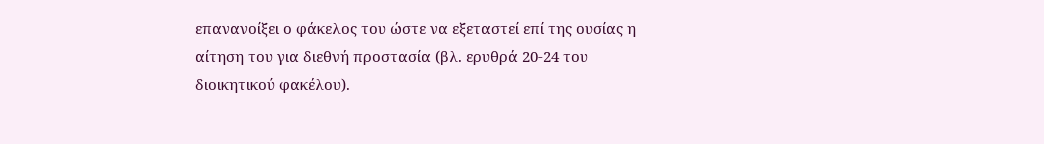επανανοίξει ο φάκελος του ώστε να εξεταστεί επί της ουσίας η αίτηση του για διεθνή προστασία (βλ. ερυθρά 20-24 του διοικητικού φακέλου).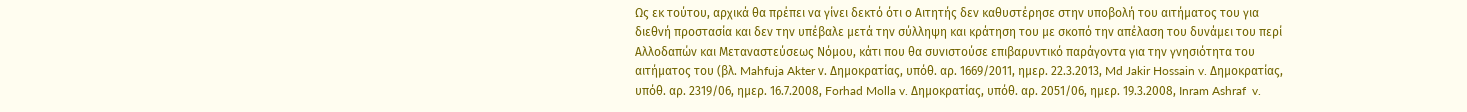Ως εκ τούτου, αρχικά θα πρέπει να γίνει δεκτό ότι ο Αιτητής δεν καθυστέρησε στην υποβολή του αιτήματος του για διεθνή προστασία και δεν την υπέβαλε μετά την σύλληψη και κράτηση του με σκοπό την απέλαση του δυνάμει του περί Αλλοδαπών και Μεταναστεύσεως Νόμου, κάτι που θα συνιστούσε επιβαρυντικό παράγοντα για την γνησιότητα του αιτήματος του (βλ. Mahfuja Akter ν. Δημοκρατίας, υπόθ. αρ. 1669/2011, ημερ. 22.3.2013, Md Jakir Hossain v. Δημοκρατίας, υπόθ. αρ. 2319/06, ημερ. 16.7.2008, Forhad Molla v. Δημοκρατίας, υπόθ. αρ. 2051/06, ημερ. 19.3.2008, Inram Ashraf  v.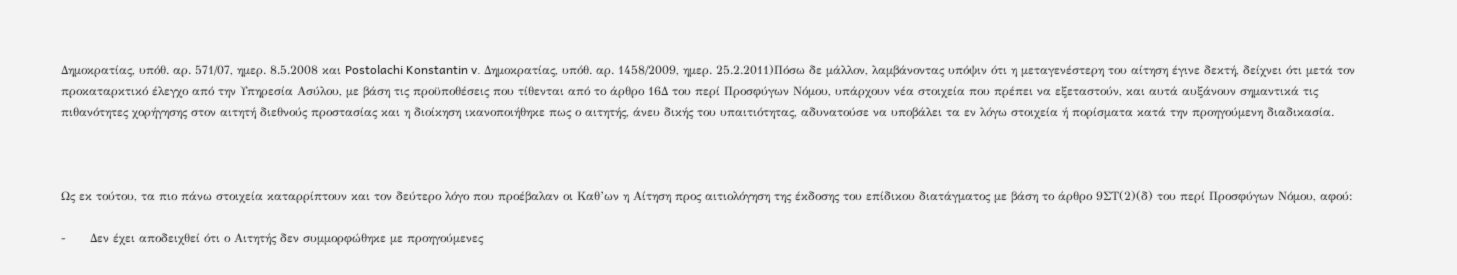Δημοκρατίας, υπόθ. αρ. 571/07, ημερ. 8.5.2008 και Postolachi Konstantin v. Δημοκρατίας, υπόθ. αρ. 1458/2009, ημερ. 25.2.2011)Πόσω δε μάλλον, λαμβάνοντας υπόψιν ότι η μεταγενέστερη του αίτηση έγινε δεκτή, δείχνει ότι μετά τον προκαταρκτικό έλεγχο από την Υπηρεσία Ασύλου, με βάση τις προϋποθέσεις που τίθενται από το άρθρο 16Δ του περί Προσφύγων Νόμου, υπάρχουν νέα στοιχεία που πρέπει να εξεταστούν, και αυτά αυξάνουν σημαντικά τις πιθανότητες χορήγησης στον αιτητή διεθνούς προστασίας και η διοίκηση ικανοποιήθηκε πως ο αιτητής, άνευ δικής του υπαιτιότητας, αδυνατούσε να υποβάλει τα εν λόγω στοιχεία ή πορίσματα κατά την προηγούμενη διαδικασία.



Ως εκ τούτου, τα πιο πάνω στοιχεία καταρρίπτουν και τον δεύτερο λόγο που προέβαλαν οι Καθ’ων η Αίτηση προς αιτιολόγηση της έκδοσης του επίδικου διατάγματος με βάση το άρθρο 9ΣΤ(2)(δ) του περί Προσφύγων Νόμου, αφού:

-      Δεν έχει αποδειχθεί ότι ο Αιτητής δεν συμμορφώθηκε με προηγούμενες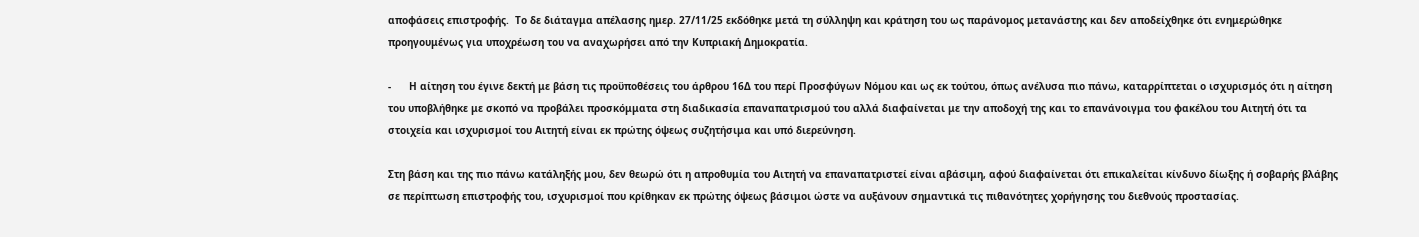αποφάσεις επιστροφής.  Το δε διάταγμα απέλασης ημερ. 27/11/25 εκδόθηκε μετά τη σύλληψη και κράτηση του ως παράνομος μετανάστης και δεν αποδείχθηκε ότι ενημερώθηκε προηγουμένως για υποχρέωση του να αναχωρήσει από την Κυπριακή Δημοκρατία.

-      Η αίτηση του έγινε δεκτή με βάση τις προϋποθέσεις του άρθρου 16Δ του περί Προσφύγων Νόμου και ως εκ τούτου, όπως ανέλυσα πιο πάνω, καταρρίπτεται ο ισχυρισμός ότι η αίτηση του υποβλήθηκε με σκοπό να προβάλει προσκόμματα στη διαδικασία επαναπατρισμού του αλλά διαφαίνεται με την αποδοχή της και το επανάνοιγμα του φακέλου του Αιτητή ότι τα στοιχεία και ισχυρισμοί του Αιτητή είναι εκ πρώτης όψεως συζητήσιμα και υπό διερεύνηση.

Στη βάση και της πιο πάνω κατάληξής μου, δεν θεωρώ ότι η απροθυμία του Αιτητή να επαναπατριστεί είναι αβάσιμη, αφού διαφαίνεται ότι επικαλείται κίνδυνο δίωξης ή σοβαρής βλάβης σε περίπτωση επιστροφής του, ισχυρισμοί που κρίθηκαν εκ πρώτης όψεως βάσιμοι ώστε να αυξάνουν σημαντικά τις πιθανότητες χορήγησης του διεθνούς προστασίας.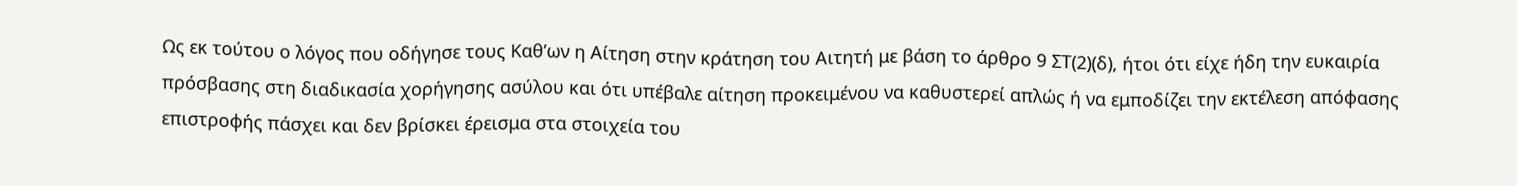Ως εκ τούτου ο λόγος που οδήγησε τους Καθ’ων η Αίτηση στην κράτηση του Αιτητή με βάση το άρθρο 9 ΣΤ(2)(δ), ήτοι ότι είχε ήδη την ευκαιρία πρόσβασης στη διαδικασία χορήγησης ασύλου και ότι υπέβαλε αίτηση προκειμένου να καθυστερεί απλώς ή να εμποδίζει την εκτέλεση απόφασης επιστροφής πάσχει και δεν βρίσκει έρεισμα στα στοιχεία του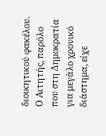διοικητικού φακέλου.  Ο Αιτητής, παρόλο που στη Δημοκρατία για μεγάλο χρονικό διάστημα, είχε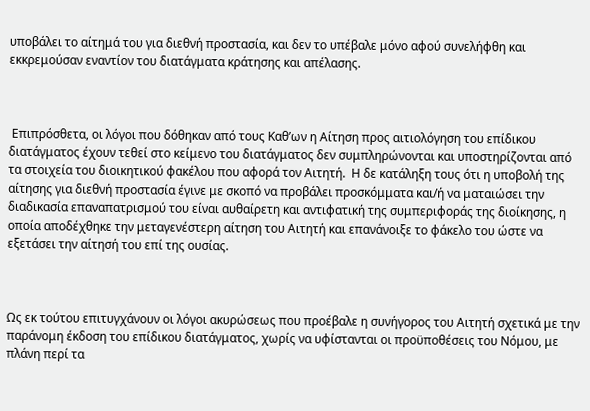υποβάλει το αίτημά του για διεθνή προστασία, και δεν το υπέβαλε μόνο αφού συνελήφθη και εκκρεμούσαν εναντίον του διατάγματα κράτησης και απέλασης.



 Επιπρόσθετα, οι λόγοι που δόθηκαν από τους Καθ’ων η Αίτηση προς αιτιολόγηση του επίδικου διατάγματος έχουν τεθεί στο κείμενο του διατάγματος δεν συμπληρώνονται και υποστηρίζονται από τα στοιχεία του διοικητικού φακέλου που αφορά τον Αιτητή.  Η δε κατάληξη τους ότι η υποβολή της αίτησης για διεθνή προστασία έγινε με σκοπό να προβάλει προσκόμματα και/ή να ματαιώσει την διαδικασία επαναπατρισμού του είναι αυθαίρετη και αντιφατική της συμπεριφοράς της διοίκησης, η οποία αποδέχθηκε την μεταγενέστερη αίτηση του Αιτητή και επανάνοιξε το φάκελο του ώστε να εξετάσει την αίτησή του επί της ουσίας.



Ως εκ τούτου επιτυγχάνουν οι λόγοι ακυρώσεως που προέβαλε η συνήγορος του Αιτητή σχετικά με την παράνομη έκδοση του επίδικου διατάγματος, χωρίς να υφίστανται οι προϋποθέσεις του Νόμου, με πλάνη περί τα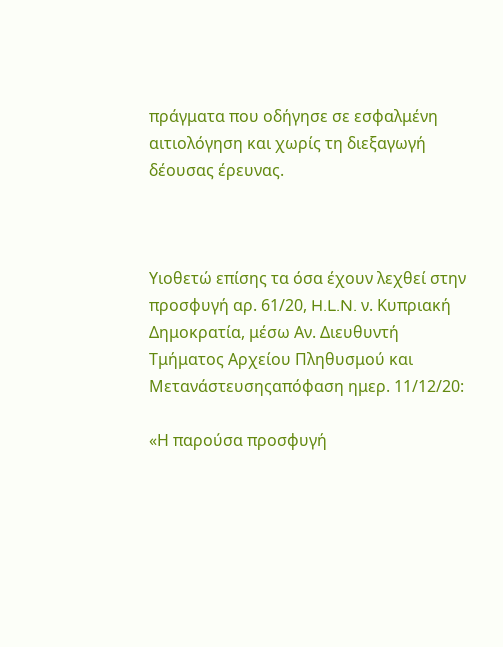πράγματα που οδήγησε σε εσφαλμένη αιτιολόγηση και χωρίς τη διεξαγωγή δέουσας έρευνας.



Υιοθετώ επίσης τα όσα έχουν λεχθεί στην προσφυγή αρ. 61/20, H.L.N. ν. Κυπριακή Δημοκρατία, μέσω Αν. Διευθυντή Τμήματος Αρχείου Πληθυσμού και Μετανάστευσηςαπόφαση ημερ. 11/12/20:

«Η παρούσα προσφυγή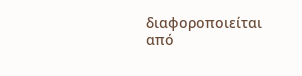διαφοροποιείται από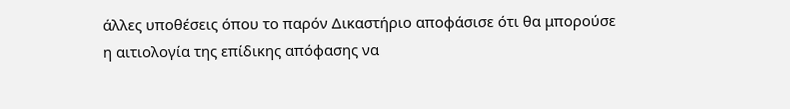άλλες υποθέσεις όπου το παρόν Δικαστήριο αποφάσισε ότι θα μπορούσε η αιτιολογία της επίδικης απόφασης να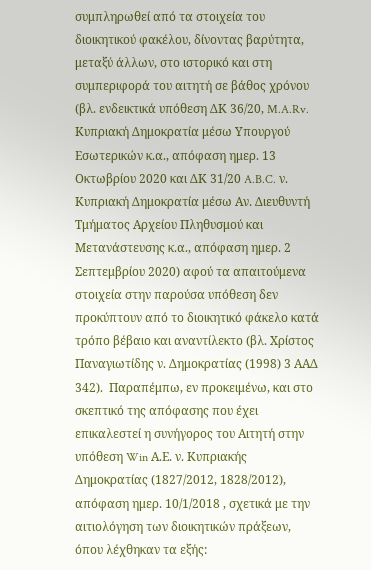συμπληρωθεί από τα στοιχεία του διοικητικού φακέλου, δίνοντας βαρύτητα, μεταξύ άλλων, στο ιστορικό και στη συμπεριφορά του αιτητή σε βάθος χρόνου (βλ. ενδεικτικά υπόθεση ΔΚ 36/20, M.A.Rv. Κυπριακή Δημοκρατία μέσω Υπουργού Εσωτερικών κ.α., απόφαση ημερ. 13 Οκτωβρίου 2020 και ΔΚ 31/20 A.B.C. ν. Κυπριακή Δημοκρατία μέσω Αν. Διευθυντή Τμήματος Αρχείου Πληθυσμού και Μετανάστευσης κ.α., απόφαση ημερ. 2 Σεπτεμβρίου 2020) αφού τα απαιτούμενα στοιχεία στην παρούσα υπόθεση δεν προκύπτουν από το διοικητικό φάκελο κατά τρόπο βέβαιο και αναντίλεκτο (βλ. Χρίστος Παναγιωτίδης ν. Δημοκρατίας (1998) 3 ΑΑΔ 342).  Παραπέμπω, εν προκειμένω, και στο σκεπτικό της απόφασης που έχει επικαλεστεί η συνήγορος του Αιτητή στην υπόθεση Win Α.Ε. ν. Κυπριακής Δημοκρατίας (1827/2012, 1828/2012), απόφαση ημερ. 10/1/2018 , σχετικά με την αιτιολόγηση των διοικητικών πράξεων, όπου λέχθηκαν τα εξής: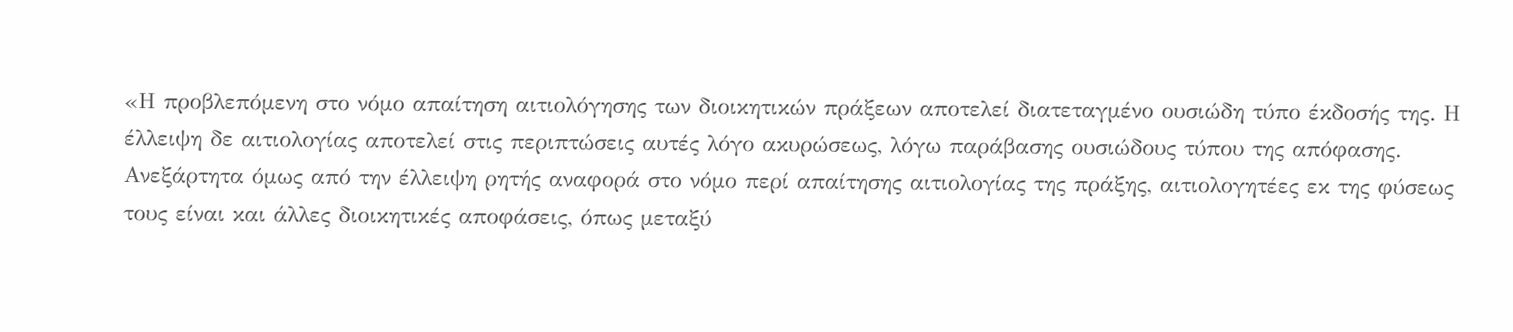«Η προβλεπόμενη στο νόμο απαίτηση αιτιολόγησης των διοικητικών πράξεων αποτελεί διατεταγμένο ουσιώδη τύπο έκδοσής της. Η έλλειψη δε αιτιολογίας αποτελεί στις περιπτώσεις αυτές λόγο ακυρώσεως, λόγω παράβασης ουσιώδους τύπου της απόφασης. Ανεξάρτητα όμως από την έλλειψη ρητής αναφορά στο νόμο περί απαίτησης αιτιολογίας της πράξης, αιτιολογητέες εκ της φύσεως τους είναι και άλλες διοικητικές αποφάσεις, όπως μεταξύ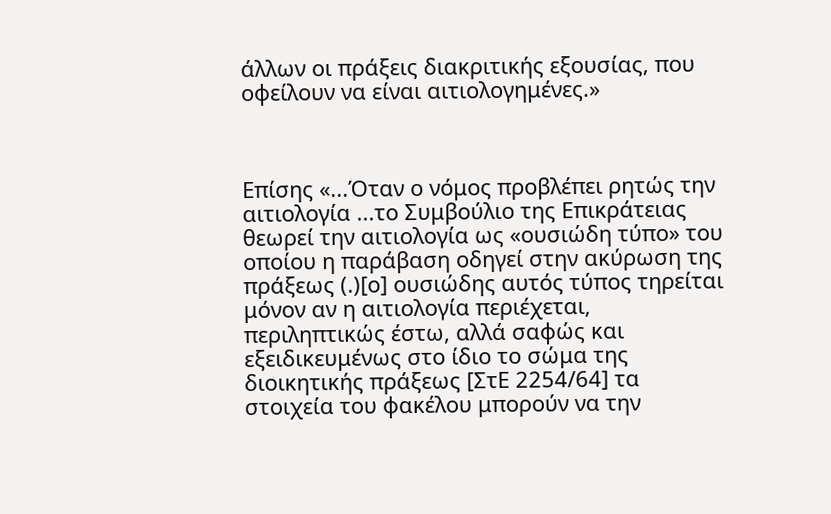άλλων οι πράξεις διακριτικής εξουσίας, που οφείλουν να είναι αιτιολογημένες.»



Επίσης «...Όταν ο νόμος προβλέπει ρητώς την αιτιολογία ...το Συμβούλιο της Επικράτειας θεωρεί την αιτιολογία ως «ουσιώδη τύπο» του οποίου η παράβαση οδηγεί στην ακύρωση της πράξεως (.)[ο] ουσιώδης αυτός τύπος τηρείται μόνον αν η αιτιολογία περιέχεται, περιληπτικώς έστω, αλλά σαφώς και εξειδικευμένως στο ίδιο το σώμα της διοικητικής πράξεως [ΣτΕ 2254/64] τα στοιχεία του φακέλου μπορούν να την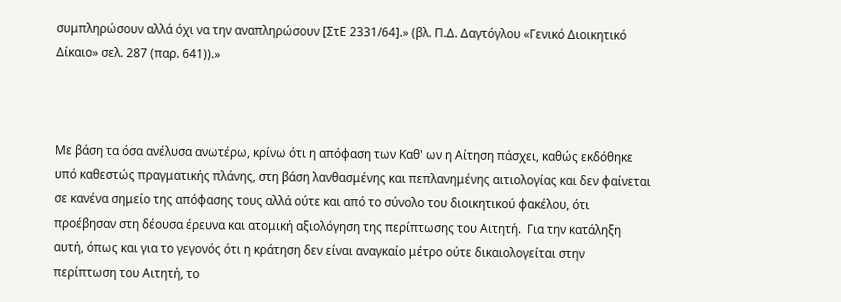συμπληρώσουν αλλά όχι να την αναπληρώσουν [ΣτΕ 2331/64].» (βλ. Π.Δ. Δαγτόγλου «Γενικό Διοικητικό Δίκαιο» σελ. 287 (παρ. 641)).»



Με βάση τα όσα ανέλυσα ανωτέρω, κρίνω ότι η απόφαση των Καθ' ων η Αίτηση πάσχει, καθώς εκδόθηκε υπό καθεστώς πραγματικής πλάνης, στη βάση λανθασμένης και πεπλανημένης αιτιολογίας και δεν φαίνεται σε κανένα σημείο της απόφασης τους αλλά ούτε και από το σύνολο του διοικητικού φακέλου, ότι προέβησαν στη δέουσα έρευνα και ατομική αξιολόγηση της περίπτωσης του Αιτητή.  Για την κατάληξη αυτή, όπως και για το γεγονός ότι η κράτηση δεν είναι αναγκαίο μέτρο ούτε δικαιολογείται στην περίπτωση του Αιτητή, το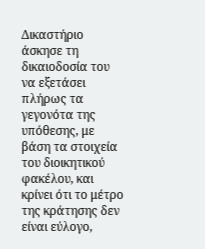Δικαστήριο άσκησε τη δικαιοδοσία του να εξετάσει πλήρως τα γεγονότα της υπόθεσης, με βάση τα στοιχεία του διοικητικού φακέλου, και  κρίνει ότι το μέτρο της κράτησης δεν είναι εύλογο,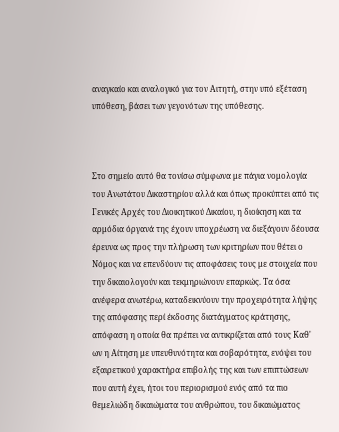αναγκαίο και αναλογικό για τον Αιτητή, στην υπό εξέταση υπόθεση, βάσει των γεγονότων της υπόθεσης.



Στο σημείο αυτό θα τονίσω σύμφωνα με πάγια νομολογία του Ανωτάτου Δικαστηρίου αλλά και όπως προκύπτει από τις Γενικές Αρχές του Διοικητικού Δικαίου, η διοίκηση και τα αρμόδια όργανά της έχουν υποχρέωση να διεξάγουν δέουσα έρευνα ως προς την πλήρωση των κριτηρίων που θέτει ο Νόμος και να επενδύουν τις αποφάσεις τους με στοιχεία που την δικαιολογούν και τεκμηριώνουν επαρκώς. Τα όσα ανέφερα ανωτέρω, καταδεικνύουν την προχειρότητα λήψης της απόφασης περί έκδοσης διατάγματος κράτησης, απόφαση η οποία θα πρέπει να αντικρίζεται από τους Καθ' ων η Αίτηση με υπευθυνότητα και σοβαρότητα, ενόψει του εξαιρετικού χαρακτήρα επιβολής της και των επιπτώσεων που αυτή έχει, ήτοι του περιορισμού ενός από τα πιο θεμελιώδη δικαιώματα του ανθρώπου, του δικαιώματος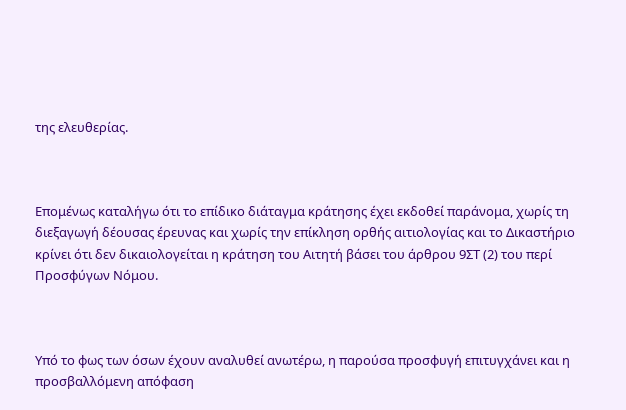της ελευθερίας.



Επομένως καταλήγω ότι το επίδικο διάταγμα κράτησης έχει εκδοθεί παράνομα, χωρίς τη διεξαγωγή δέουσας έρευνας και χωρίς την επίκληση ορθής αιτιολογίας και το Δικαστήριο κρίνει ότι δεν δικαιολογείται η κράτηση του Αιτητή βάσει του άρθρου 9ΣΤ (2) του περί Προσφύγων Νόμου.



Υπό το φως των όσων έχουν αναλυθεί ανωτέρω, η παρούσα προσφυγή επιτυγχάνει και η προσβαλλόμενη απόφαση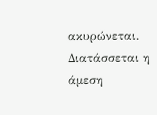ακυρώνεται. Διατάσσεται η άμεση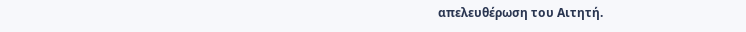απελευθέρωση του Αιτητή.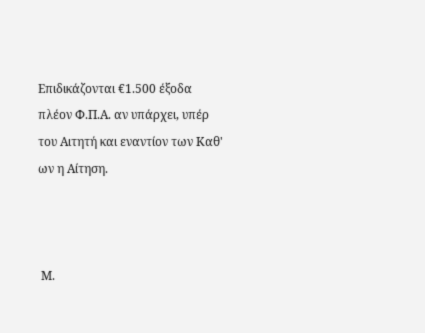Επιδικάζονται €1.500 έξοδα πλέον Φ.Π.Α. αν υπάρχει, υπέρ του Αιτητή και εναντίον των Καθ' ων η Αίτηση.



 Μ.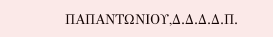ΠΑΠΑΝΤΩΝΙΟΥ,Δ.Δ.Δ.Δ.Π.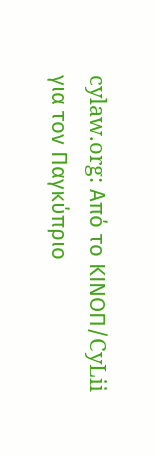cylaw.org: Από το ΚΙΝOΠ/CyLii για τον Παγκύπριο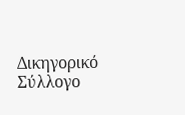Δικηγορικό Σύλλογο